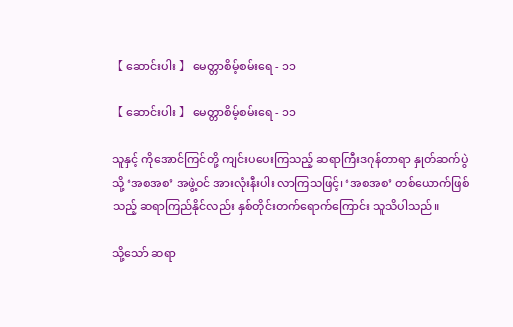【 ဆောင်းပါး 】 မေတ္တာစိမ့်စမ်းရေ - ၁၁

【 ဆောင်းပါး 】 မေတ္တာစိမ့်စမ်းရေ - ၁၁

သူနှင့် ကိုအောင်ကြင်တို့ ကျင်းပပေးကြသည့် ဆရာကြီးဒဂုန်တာရာ နှုတ်ဆက်ပွဲသို့ ‘အစအစ’ အဖွဲ့ဝင် အားလုံးနီးပါး လာကြသဖြင့်၊ ‘အစအစ’ တစ်ယောက်ဖြစ်သည့် ဆရာကြည်နိုင်လည်း နှစ်တိုင်းတက်ရောက်ကြောင်း သူသိပါသည်။

သို့သော် ဆရာ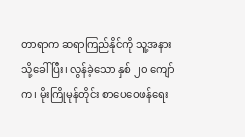တာရာက ဆရာကြည်နိုင်ကို သူ့အနားသို့ခေါ်ပြီး၊ လွန်ခဲ့သော နှစ် ၂၀ ကျော်က၊ မိုးကြိုမုန်တိုင်း စာပေဝေဖန်ရေး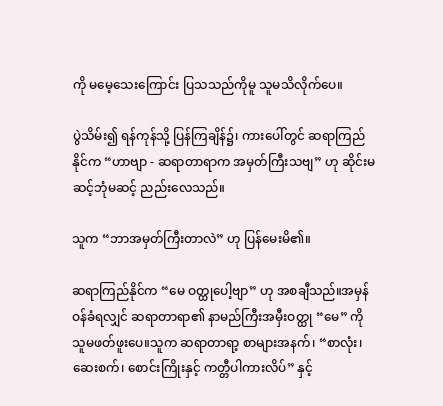ကို မမေ့သေးကြောင်း ပြသသည်ကိုမူ သူမသိလိုက်ပေ။

ပွဲသိမ်း၍ ရန်ကုန်သို့ ပြန်ကြချိန်၌၊ ကားပေါ်တွင် ဆရာကြည်နိုင်က “ဟာဗျာ - ဆရာတာရာက အမှတ်ကြီးသဗျ” ဟု ဆိုင်းမဆင့်ဘုံမဆင့် ညည်းလေသည်။

သူက “ဘာအမှတ်ကြီးတာလဲ” ဟု ပြန်မေးမိ၏။

ဆရာကြည်နိုင်က “မေ ဝတ္ထုပေါ့ဗျာ” ဟု အစချီသည်။အမှန်ဝန်ခံရလျှင် ဆရာတာရာ၏ နာမည်ကြီးအမှီးဝတ္ထု “မေ” ကို သူမဖတ်ဖူးပေ။သူက ဆရာတာရာ့ စာများအနက်၊ “စာလုံး၊ ဆေးစက်၊ စောင်းကြိုးနှင့် ကတ္တီပါကားလိပ်” နှင့်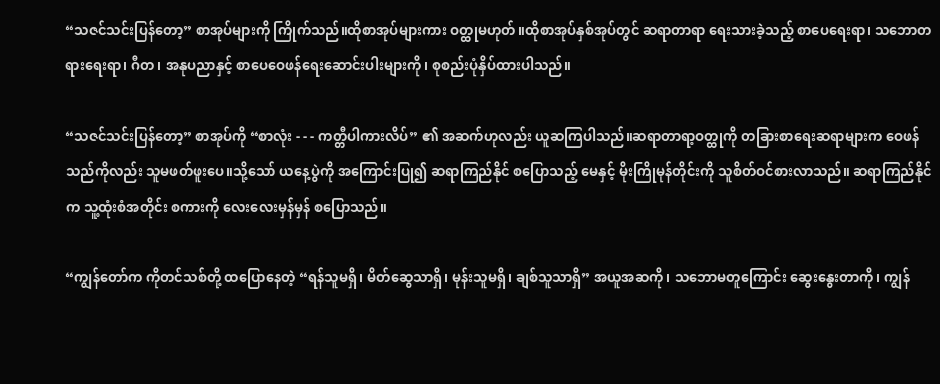“သဇင်သင်းပြန်တော့” စာအုပ်များကို ကြိုက်သည်။ထိုစာအုပ်များကား ဝတ္ထုမဟုတ်။ထိုစာအုပ်နှစ်အုပ်တွင် ဆရာတာရာ ရေးသားခဲ့သည့် စာပေရေးရာ၊ သဘောတရားရေးရာ၊ ဂီတ၊ အနုပညာနှင့် စာပေဝေဖန်ရေးဆောင်းပါးများကို၊ စုစည်းပုံနှိပ်ထားပါသည်။

“သဇင်သင်းပြန်တော့” စာအုပ်ကို “စာလုံး - - - ကတ္တီပါကားလိပ်” ၏ အဆက်ဟုလည်း ယူဆကြပါသည်။ဆရာတာရာ့ဝတ္ထုကို တခြားစာရေးဆရာများက ဝေဖန်သည်ကိုလည်း သူမဖတ်ဖူးပေ။သို့သော် ယနေ့ပွဲကို အကြောင်းပြု၍ ဆရာကြည်နိုင် စပြောသည့် မေနှင့် မိုးကြိုမုန်တိုင်းကို သူစိတ်ဝင်စားလာသည်။ ဆရာကြည်နိုင်က သူ့ထုံးစံအတိုင်း စကားကို လေးလေးမှန်မှန် စပြောသည်။

“ကျွန်တော်က ကိုတင်သစ်တို့ ထပြောနေတဲ့ “ရန်သူမရှိ၊ မိတ်ဆွေသာရှိ၊ မုန်းသူမရှိ၊ ချစ်သူသာရှိ” အယူအဆကို၊ သဘောမတူကြောင်း ဆွေးနွေးတာကို၊ ကျွန်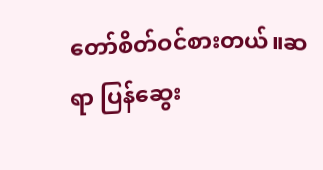တော်စိတ်ဝင်စားတယ်။ဆရာ ပြန်ဆွေး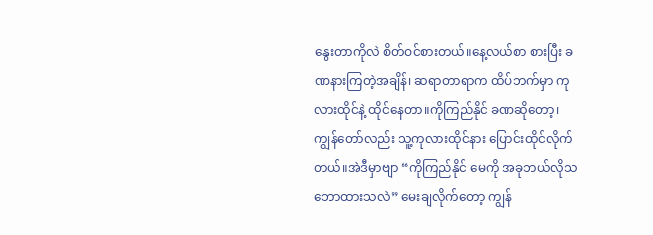နွေးတာကိုလဲ စိတ်ဝင်စားတယ်။နေ့လယ်စာ စားပြီး ခဏနားကြတဲ့အချိန်၊ ဆရာတာရာက ထိပ်ဘက်မှာ ကုလားထိုင်နဲ့ ထိုင်နေတာ။ကိုကြည်နိုင် ခဏဆိုတော့၊ ကျွန်တော်လည်း သူ့ကုလားထိုင်နား ပြောင်းထိုင်လိုက်တယ်။အဲဒီမှာဗျာ “ကိုကြည်နိုင် မေကို အခုဘယ်လိုသဘောထားသလဲ” မေးချလိုက်တော့ ကျွန်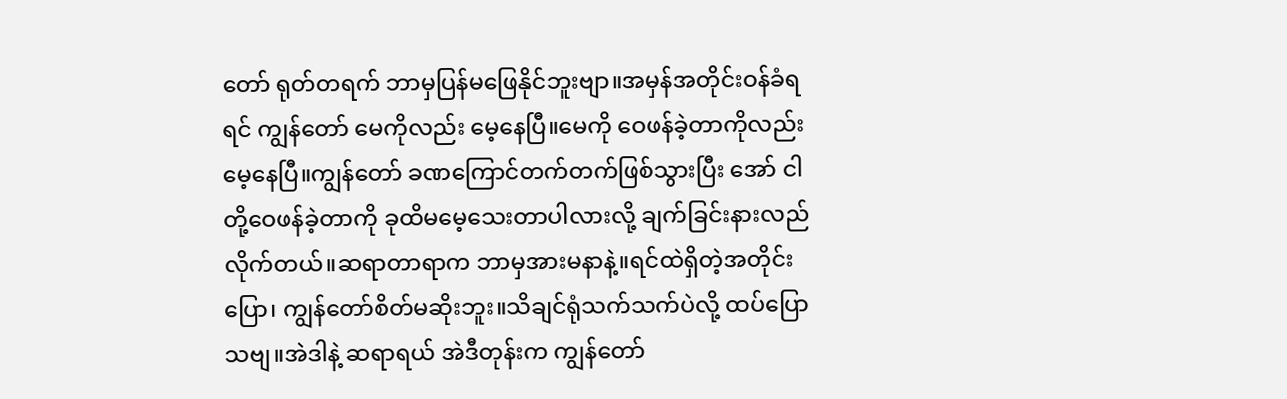တော် ရုတ်တရက် ဘာမှပြန်မဖြေနိုင်ဘူးဗျာ။အမှန်အတိုင်းဝန်ခံရရင် ကျွန်တော် မေကိုလည်း မေ့နေပြီ။မေကို ဝေဖန်ခဲ့တာကိုလည်း မေ့နေပြီ။ကျွန်တော် ခဏကြောင်တက်တက်ဖြစ်သွားပြီး အော် ငါတို့ဝေဖန်ခဲ့တာကို ခုထိမမေ့သေးတာပါလားလို့ ချက်ခြင်းနားလည်လိုက်တယ်။ဆရာတာရာက ဘာမှအားမနာနဲ့။ရင်ထဲရှိတဲ့အတိုင်းပြော၊ ကျွန်တော်စိတ်မဆိုးဘူး။သိချင်ရုံသက်သက်ပဲလို့ ထပ်ပြောသဗျ။အဲဒါနဲ့ ဆရာရယ် အဲဒီတုန်းက ကျွန်တော်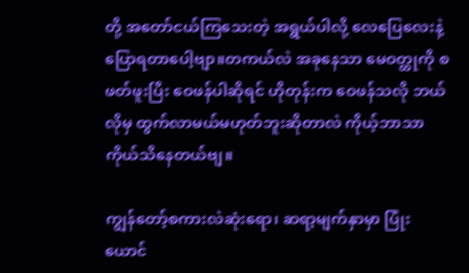တို့ အတော်ငယ်ကြသေးတဲ့ အရွယ်ပါလို့ လေပြေလေးနဲ့ ပြောရတာပေါ့ဗျာ။တကယ်လဲ အခုနေသာ မေဝတ္ထုကို စဖတ်ဖူးပြီး ဝေဖန်ပါဆိုရင် ဟိုတုန်းက ဝေဖန်သလို ဘယ်လိုမှ ထွက်လာမယ်မဟုတ်ဘူးဆိုတာလဲ ကိုယ့်ဘာသာကိုယ်သိနေတယ်ဗျ။

ကျွန်တော့်စကားလဲဆုံးရော၊ ဆရာ့မျက်နှာမှာ ပြုံးယောင်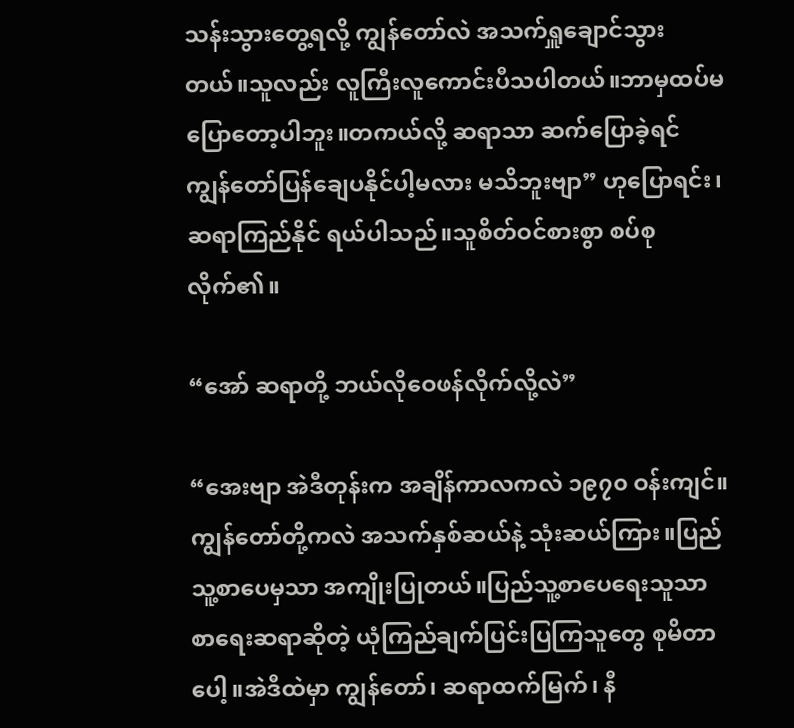သန်းသွားတွေ့ရလို့ ကျွန်တော်လဲ အသက်ရှူချောင်သွားတယ်။သူလည်း လူကြီးလူကောင်းပီသပါတယ်။ဘာမှထပ်မပြောတော့ပါဘူး။တကယ်လို့ ဆရာသာ ဆက်ပြောခဲ့ရင် ကျွန်တော်ပြန်ချေပနိုင်ပါ့မလား မသိဘူးဗျာ” ဟုပြောရင်း၊ ဆရာကြည်နိုင် ရယ်ပါသည်။သူစိတ်ဝင်စားစွာ စပ်စုလိုက်၏။

“အော် ဆရာတို့ ဘယ်လိုဝေဖန်လိုက်လို့လဲ”

“အေးဗျာ အဲဒီတုန်းက အချိန်ကာလကလဲ ၁၉၇၀ ဝန်းကျင်။ကျွန်တော်တို့ကလဲ အသက်နှစ်ဆယ်နဲ့ သုံးဆယ်ကြား။ပြည်သူ့စာပေမှသာ အကျိုးပြုတယ်။ပြည်သူ့စာပေရေးသူသာ စာရေးဆရာဆိုတဲ့ ယုံကြည်ချက်ပြင်းပြကြသူတွေ စုမိတာပေါ့။အဲဒီထဲမှာ ကျွန်တော်၊ ဆရာထက်မြက်၊ နီ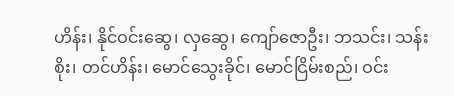ဟိန်း၊ နိုင်ဝင်းဆွေ၊ လှဆွေ၊ ကျော်ဇောဦး၊ ဘသင်း၊ သန်းစိုး၊ တင်ဟိန်း၊ မောင်သွေးခိုင်၊ မောင်ငြိမ်းစည်၊ ဝင်း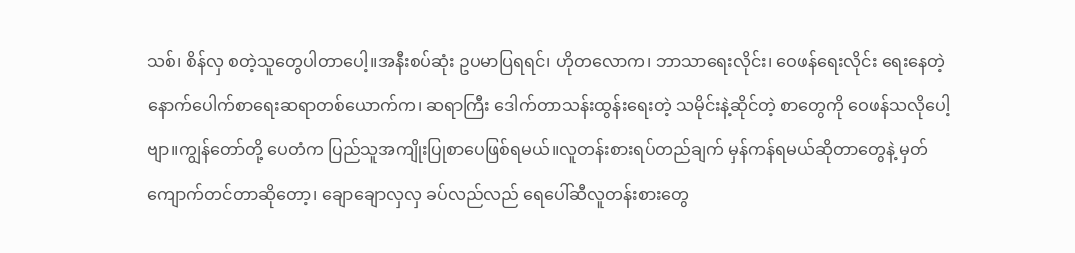သစ်၊ စိန်လှ စတဲ့သူတွေပါတာပေါ့။အနီးစပ်ဆုံး ဥပမာပြရရင်၊ ဟိုတလောက၊ ဘာသာရေးလိုင်း၊ ဝေဖန်ရေးလိုင်း ရေးနေတဲ့ နောက်ပေါက်စာရေးဆရာတစ်ယောက်က၊ ဆရာကြီး ဒေါက်တာသန်းထွန်းရေးတဲ့ သမိုင်းနဲ့ဆိုင်တဲ့ စာတွေကို ဝေဖန်သလိုပေါ့ဗျာ။ကျွန်တော်တို့ ပေတံက ပြည်သူအကျိုးပြုစာပေဖြစ်ရမယ်။လူတန်းစားရပ်တည်ချက် မှန်ကန်ရမယ်ဆိုတာတွေနဲ့ မှတ်ကျောက်တင်တာဆိုတော့၊ ချောချောလှလှ ခပ်လည်လည် ရေပေါ်ဆီလူတန်းစားတွေ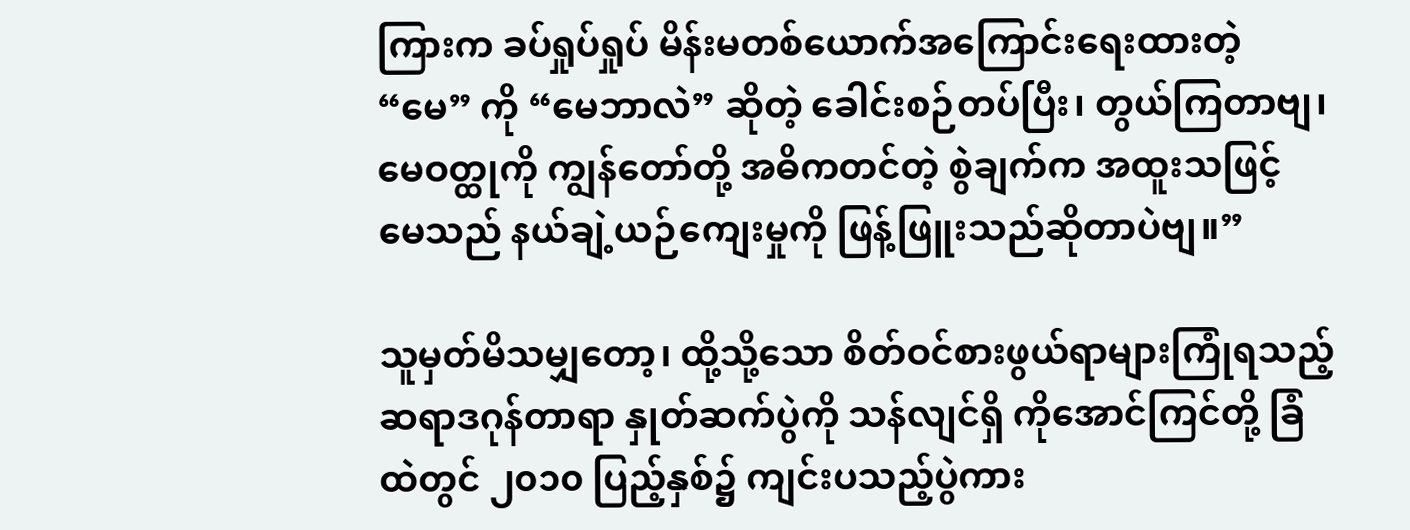ကြားက ခပ်ရှုပ်ရှုပ် မိန်းမတစ်ယောက်အကြောင်းရေးထားတဲ့ “မေ” ကို “မေဘာလဲ” ဆိုတဲ့ ခေါင်းစဉ်တပ်ပြီး၊ တွယ်ကြတာဗျ၊ မေဝတ္ထုကို ကျွန်တော်တို့ အဓိကတင်တဲ့ စွဲချက်က အထူးသဖြင့် မေသည် နယ်ချဲ့ယဉ်ကျေးမှုကို ဖြန့်ဖြူးသည်ဆိုတာပဲဗျ။”

သူမှတ်မိသမျှတော့၊ ထို့သို့သော စိတ်ဝင်စားဖွယ်ရာများကြုံရသည့် ဆရာဒဂုန်တာရာ နှုတ်ဆက်ပွဲကို သန်လျင်ရှိ ကိုအောင်ကြင်တို့ ခြံထဲတွင် ၂၀၁၀ ပြည့်နှစ်၌ ကျင်းပသည့်ပွဲကား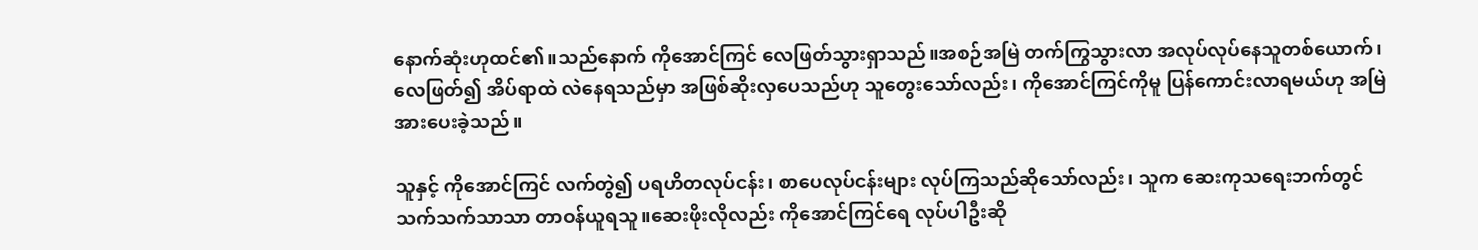နောက်ဆုံးဟုထင်၏။သည်နောက် ကိုအောင်ကြင် လေဖြတ်သွားရှာသည်။အစဉ်အမြဲ တက်ကြွသွားလာ အလုပ်လုပ်နေသူတစ်ယောက်၊ လေဖြတ်၍ အိပ်ရာထဲ လဲနေရသည်မှာ အဖြစ်ဆိုးလှပေသည်ဟု သူတွေးသော်လည်း၊ ကိုအောင်ကြင်ကိုမူ ပြန်ကောင်းလာရမယ်ဟု အမြဲအားပေးခဲ့သည်။

သူနှင့် ကိုအောင်ကြင် လက်တွဲ၍ ပရဟိတလုပ်ငန်း၊ စာပေလုပ်ငန်းများ လုပ်ကြသည်ဆိုသော်လည်း၊ သူက ဆေးကုသရေးဘက်တွင် သက်သက်သာသာ တာဝန်ယူရသူ။ဆေးဖိုးလိုလည်း ကိုအောင်ကြင်ရေ လုပ်ပါဦးဆို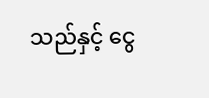သည်နှင့် ငွေ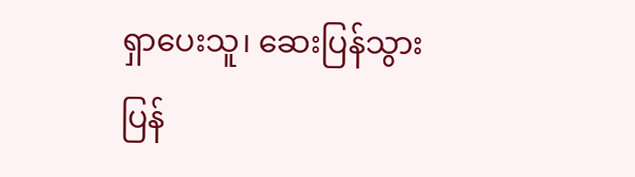ရှာပေးသူ၊ ဆေးပြန်သွားပြန်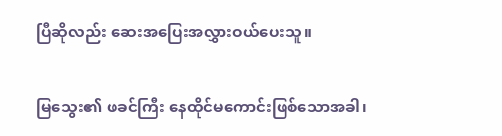ပြီဆိုလည်း ဆေးအပြေးအလွှားဝယ်ပေးသူ။

မြသွေး၏ ဖခင်ကြီး နေထိုင်မကောင်းဖြစ်သောအခါ၊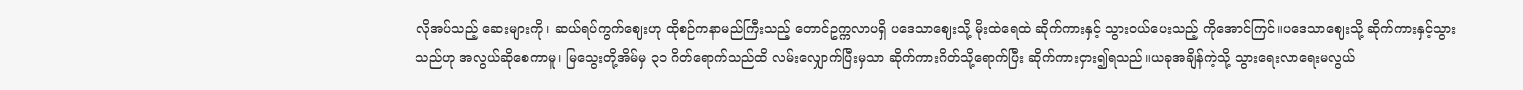လိုအပ်သည့် ဆေးများကို၊ ဆယ်ရပ်ကွက်ဈေးဟု ထိုစဉ်ကနာမည်ကြီးသည့် တောင်ဥက္ကလာပရှိ ပဒေသာဈေးသို့ မိုးထဲရေထဲ ဆိုက်ကားနှင့် သွားဝယ်ပေးသည့် ကိုအောင်ကြင်။ပဒေသာဈေးသို့ ဆိုက်ကားနှင့်သွားသည်ဟု အလွယ်ဆိုစေကာမူ၊ မြသွေးတို့အိမ်မှ ၃၁ ဂိတ်ရောက်သည်ထိ လမ်းလျှောက်ပြီးမှသာ ဆိုက်ကားဂိတ်သို့ရောက်ပြီး ဆိုက်ကားငှား၍ရသည်။ယခုအချိန်ကဲ့သို့ သွားရေးလာရေးမလွယ်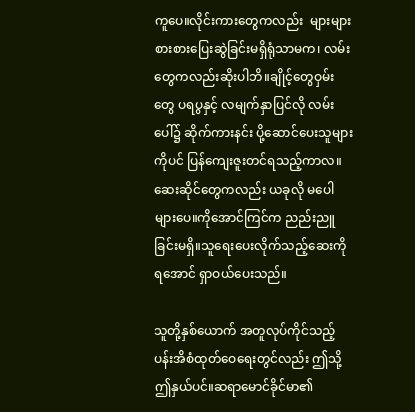ကူပေ။လိုင်းကားတွေကလည်း  များများစားစားပြေးဆွဲခြင်းမရှိရုံသာမက၊ လမ်းတွေကလည်းဆိုးပါဘိ။ချိုင့်တွေဝှမ်းတွေ ပရပွနှင့် လမျက်နှာပြင်လို လမ်းပေါ်၌ ဆိုက်ကားနင်း ပို့ဆောင်ပေးသူများကိုပင် ပြန်ကျေးဇူးတင်ရသည့်ကာလ။ဆေးဆိုင်တွေကလည်း ယခုလို မပေါများပေ။ကိုအောင်ကြင်က ညည်းညူခြင်းမရှိ။သူရေးပေးလိုက်သည့်ဆေးကို ရအောင် ရှာဝယ်ပေးသည်။

သူတို့နှစ်ယောက် အတူလုပ်ကိုင်သည့် ပန်းအိစံထုတ်ဝေရေးတွင်လည်း ဤသို့ ဤနှယ်ပင်။ဆရာမောင်ခိုင်မာ၏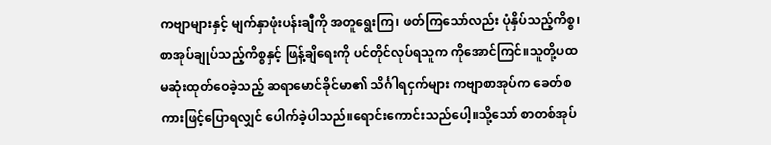ကဗျာများနှင့် မျက်နှာဖုံးပန်းချီကို အတူရွေးကြ၊ ဖတ်ကြသော်လည်း ပုံနှိပ်သည့်ကိစ္စ၊ စာအုပ်ချုပ်သည့်ကိစ္စနှင့် ဖြန့်ချိရေးကို ပင်တိုင်လုပ်ရသူက ကိုအောင်ကြင်။သူတို့ပထမဆုံးထုတ်ဝေခဲ့သည့် ဆရာမောင်ခိုင်မာ၏ သိင်္ဂါရငှက်များ ကဗျာစာအုပ်က ခေတ်စကားဖြင့်ပြောရလျှင် ပေါက်ခဲ့ပါသည်။ရောင်းကောင်းသည်ပေါ့။သို့သော် စာတစ်အုပ်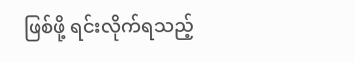ဖြစ်ဖို့ ရင်းလိုက်ရသည့်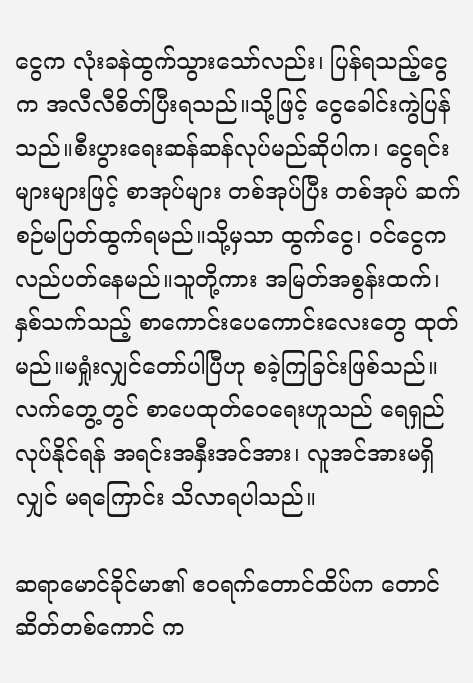ငွေက လုံးခနဲထွက်သွားသော်လည်း၊ ပြန်ရသည့်ငွေက အလီလီစိတ်ပြီးရသည်။သို့ဖြင့် ငွေခေါင်းကွဲပြန်သည်။စီးပွားရေးဆန်ဆန်လုပ်မည်ဆိုပါက၊ ငွေရင်းများများဖြင့် စာအုပ်များ တစ်အုပ်ပြီး တစ်အုပ် ဆက်စဉ်မပြတ်ထွက်ရမည်။သို့မှသာ ထွက်ငွေ၊ ဝင်ငွေက လည်ပတ်နေမည်။သူတို့ကား အမြတ်အစွန်းထက်၊ နှစ်သက်သည့် စာကောင်းပေကောင်းလေးတွေ ထုတ်မည်။မရှုံးလျှင်တော်ပါပြီဟု စခဲ့ကြခြင်းဖြစ်သည်။လက်တွေ့တွင် စာပေထုတ်ဝေရေးဟူသည် ရေရှည်လုပ်နိုင်ရန် အရင်းအနှီးအင်အား၊ လူအင်အားမရှိလျှင် မရကြောင်း သိလာရပါသည်။

ဆရာမောင်ခိုင်မာ၏ ဧဝရက်တောင်ထိပ်က တောင်ဆိတ်တစ်ကောင် က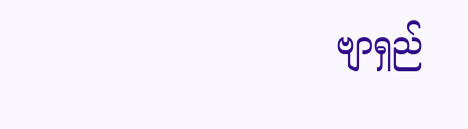ဗျာရှည်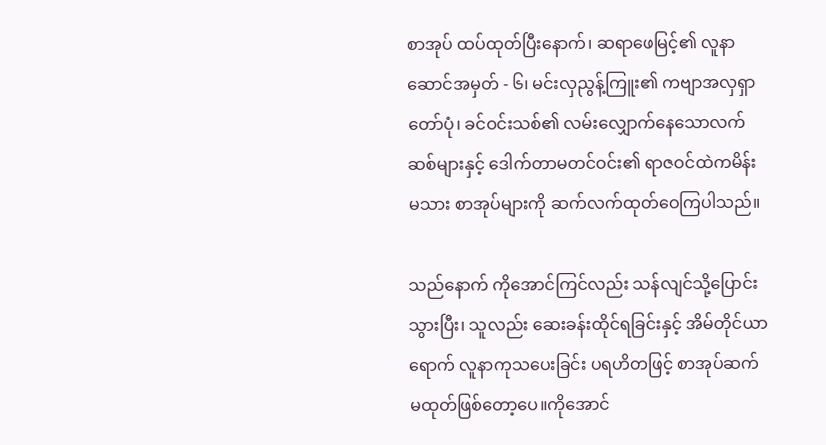စာအုပ် ထပ်ထုတ်ပြီးနောက်၊ ဆရာဖေမြင့်၏ လူနာဆောင်အမှတ် - ၆၊ မင်းလှညွန့်ကြူး၏ ကဗျာအလှရှာတော်ပုံ၊ ခင်ဝင်းသစ်၏ လမ်းလျှောက်နေသောလက်ဆစ်များနှင့် ဒေါက်တာမတင်ဝင်း၏ ရာဇဝင်ထဲကမိန်းမသား စာအုပ်များကို ဆက်လက်ထုတ်ဝေကြပါသည်။

သည်နောက် ကိုအောင်ကြင်လည်း သန်လျင်သို့ပြောင်းသွားပြီး၊ သူလည်း ဆေးခန်းထိုင်ရခြင်းနှင့် အိမ်တိုင်ယာရောက် လူနာကုသပေးခြင်း ပရဟိတဖြင့် စာအုပ်ဆက်မထုတ်ဖြစ်တော့ပေ။ကိုအောင်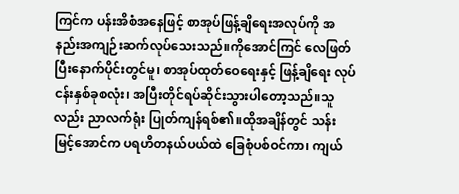ကြင်က ပန်းအိစံအနေဖြင့် စာအုပ်ဖြန့်ချိရေးအလုပ်ကို အနည်းအကျဉ်းဆက်လုပ်သေးသည်။ကိုအောင်ကြင် လေဖြတ်ပြီးနောက်ပိုင်းတွင်မူ၊ စာအုပ်ထုတ်ဝေရေးနှင့် ဖြန့်ချိရေး လုပ်ငန်းနှစ်ခုစလုံး၊ အပြီးတိုင်ရပ်ဆိုင်းသွားပါတော့သည်။သူလည်း ညာလက်ရုံး ပြုတ်ကျန်ရစ်၏။ထိုအချိန်တွင် သန်းမြင့်အောင်က ပရဟိတနယ်ပယ်ထဲ ခြေစုံပစ်ဝင်ကာ၊ ကျယ်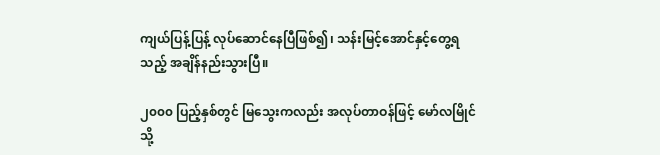ကျယ်ပြန့်ပြန့် လုပ်ဆောင်နေပြီဖြစ်၍၊ သန်းမြင့်အောင်နှင့်တွေ့ရသည့် အချိန်နည်းသွားပြီ။

၂၀၀၀ ပြည့်နှစ်တွင် မြသွေးကလည်း အလုပ်တာဝန်ဖြင့် မော်လမြိုင်သို့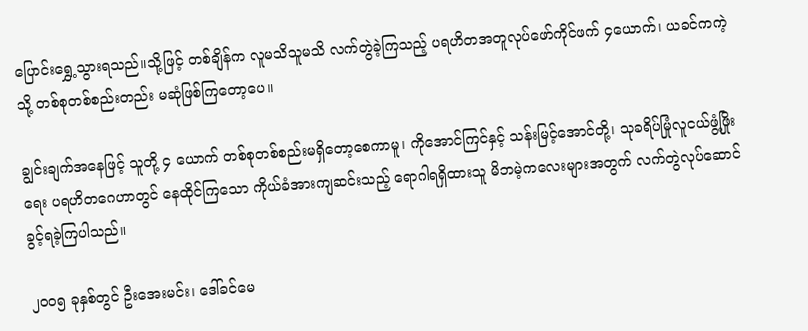ပြောင်းရွှေ့သွားရသည်။သို့ဖြင့် တစ်ချိန်က လူမသိသူမသိ လက်တွဲခဲ့ကြသည့် ပရဟိတအတူလုပ်ဖော်ကိုင်ဖက် ၄ယောက်၊ ယခင်ကကဲ့သို့ တစ်စုတစ်စည်းတည်း မဆုံဖြစ်ကြတော့ပေ။

ချွင်းချက်အနေဖြင့် သူတို့ ၄ ယောက် တစ်စုတစ်စည်းမရှိတော့စေကာမူ၊ ကိုအောင်ကြင်နှင့် သန်းမြင့်အောင်တို့၊ သုခရိပ်မြုံလူငယ်ဖွံ့ဖြိုးရေး ပရဟိတဂေဟာတွင် နေထိုင်ကြသော ကိုယ်ခံအားကျဆင်းသည့် ရောဂါရရှိထားသူ မိဘမဲ့ကလေးများအတွက် လက်တွဲလုပ်ဆောင်ခွင့်ရခဲ့ကြပါသည်။

၂၀၀၅ ခုနှစ်တွင် ဦးအေးမင်း၊ ဒေါ်ခင်မေ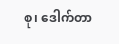စု၊ ဒေါက်တာ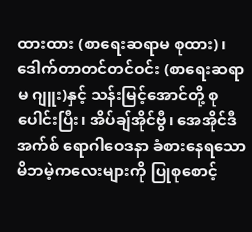ထားထား (စာရေးဆရာမ စုထား)၊ ဒေါက်တာတင်တင်ဝင်း (စာရေးဆရာမ ဂျူး)နှင့် သန်းမြင့်အောင်တို့ စုပေါင်းပြီး၊ အိပ်ချ်အိုင်ဗွီ၊ အေအိုင်ဒီအက်စ် ရောဂါဝေဒနာ ခံစားနေရသော မိဘမဲ့ကလေးများကို ပြုစုစောင့်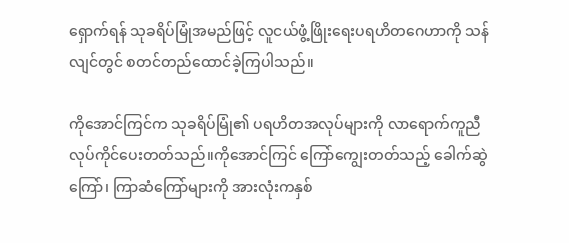ရှောက်ရန် သုခရိပ်မြုံအမည်ဖြင့် လူငယ်ဖွံ့ဖြိုးရေးပရဟိတဂေဟာကို သန်လျင်တွင် စတင်တည်ထောင်ခဲ့ကြပါသည်။

ကိုအောင်ကြင်က သုခရိပ်မြုံ၏ ပရဟိတအလုပ်များကို လာရောက်ကူညီ လုပ်ကိုင်ပေးတတ်သည်။ကိုအောင်ကြင် ကြော်ကျွေးတတ်သည့် ခေါက်ဆွဲကြော်၊ ကြာဆံကြော်များကို အားလုံးကနှစ်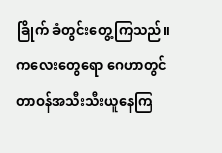ခြိုက် ခံတွင်းတွေ့ကြသည်။ကလေးတွေရော ဂေဟာတွင် တာဝန်အသီးသီးယူနေကြ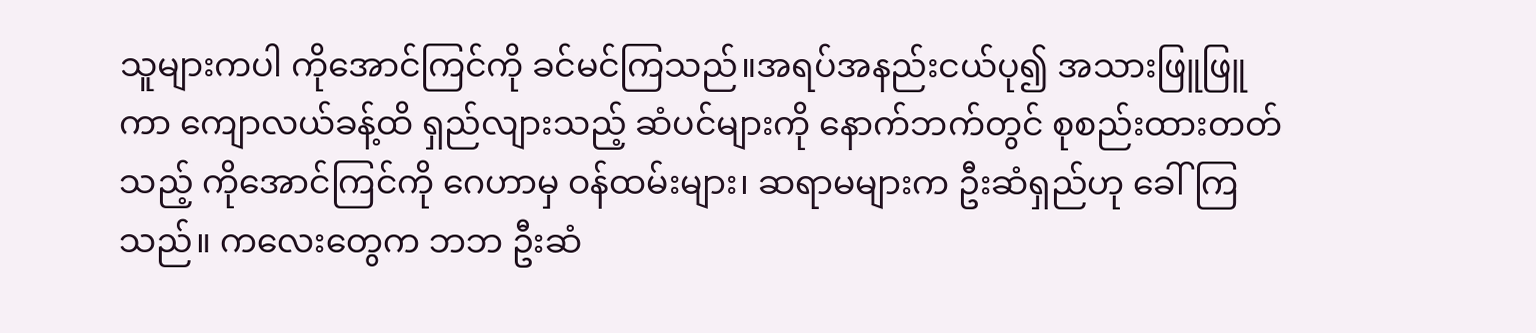သူများကပါ ကိုအောင်ကြင်ကို ခင်မင်ကြသည်။အရပ်အနည်းငယ်ပု၍ အသားဖြူဖြူကာ ကျောလယ်ခန့်ထိ ရှည်လျားသည့် ဆံပင်များကို နောက်ဘက်တွင် စုစည်းထားတတ်သည့် ကိုအောင်ကြင်ကို ဂေဟာမှ ဝန်ထမ်းများ၊ ဆရာမများက ဦးဆံရှည်ဟု ခေါ်ကြသည်။ ကလေးတွေက ဘဘ ဦးဆံ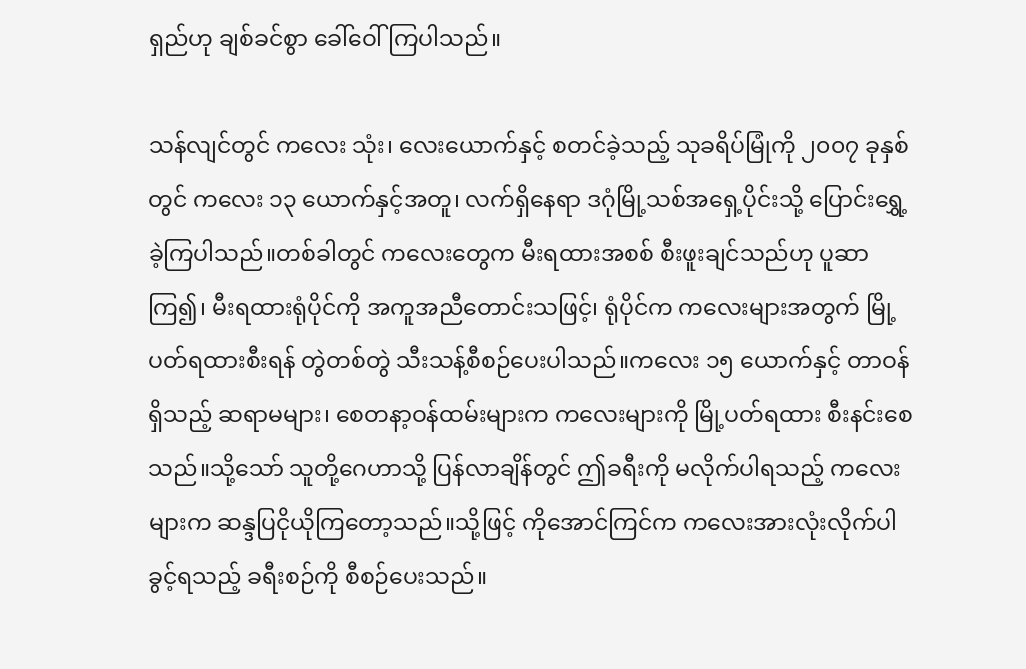ရှည်ဟု ချစ်ခင်စွာ ခေါ်ဝေါ်ကြပါသည်။

သန်လျင်တွင် ကလေး သုံး၊ လေးယောက်နှင့် စတင်ခဲ့သည့် သုခရိပ်မြုံကို ၂၀၀၇ ခုနှစ်တွင် ကလေး ၁၃ ယောက်နှင့်အတူ၊ လက်ရှိနေရာ ဒဂုံမြို့သစ်အရှေ့ပိုင်းသို့ ပြောင်းရွှေ့ခဲ့ကြပါသည်။တစ်ခါတွင် ကလေးတွေက မီးရထားအစစ် စီးဖူးချင်သည်ဟု ပူဆာကြ၍၊ မီးရထားရုံပိုင်ကို အကူအညီတောင်းသဖြင့်၊ ရုံပိုင်က ကလေးများအတွက် မြို့ပတ်ရထားစီးရန် တွဲတစ်တွဲ သီးသန့်စီစဉ်ပေးပါသည်။ကလေး ၁၅ ယောက်နှင့် တာဝန်ရှိသည့် ဆရာမများ၊ စေတနာ့ဝန်ထမ်းများက ကလေးများကို မြို့ပတ်ရထား စီးနင်းစေသည်။သို့သော် သူတို့ဂေဟာသို့ ပြန်လာချိန်တွင် ဤခရီးကို မလိုက်ပါရသည့် ကလေးများက ဆန္ဒပြငိုယိုကြတော့သည်။သို့ဖြင့် ကိုအောင်ကြင်က ကလေးအားလုံးလိုက်ပါခွင့်ရသည့် ခရီးစဉ်ကို စီစဉ်ပေးသည်။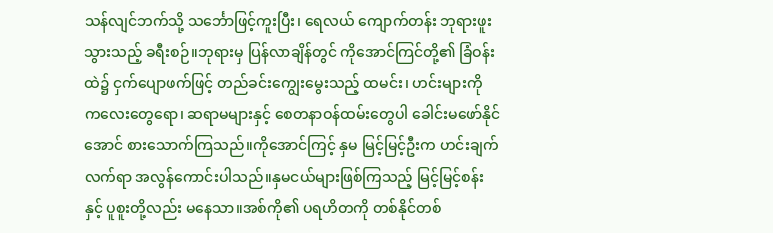သန်လျင်ဘက်သို့ သင်္ဘောဖြင့်ကူးပြီး၊ ရေလယ် ကျောက်တန်း ဘုရားဖူးသွားသည့် ခရီးစဉ်။ဘုရားမှ ပြန်လာချိန်တွင် ကိုအောင်ကြင်တို့၏ ခြံဝန်းထဲ၌ ငှက်ပျောဖက်ဖြင့် တည်ခင်းကျွေးမွေးသည့် ထမင်း၊ ဟင်းများကို ကလေးတွေရော၊ ဆရာမများနှင့် စေတနာဝန်ထမ်းတွေပါ ခေါင်းမဖော်နိုင်အောင် စားသောက်ကြသည်။ကိုအောင်ကြင့် နှမ မြင့်မြင့်ဦးက ဟင်းချက်လက်ရာ အလွန်ကောင်းပါသည်။နှမငယ်များဖြစ်ကြသည့် မြင့်မြင့်စန်းနှင့် ပူစူးတို့လည်း မနေသာ။အစ်ကို၏ ပရဟိတကို တစ်နိုင်တစ်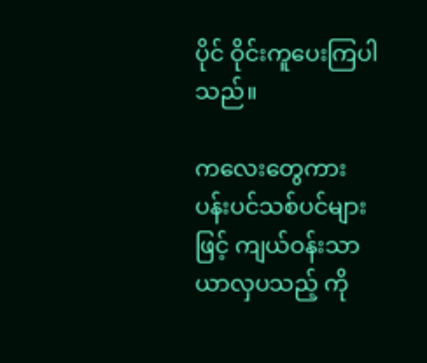ပိုင် ဝိုင်းကူပေးကြပါသည်။

ကလေးတွေကား ပန်းပင်သစ်ပင်များဖြင့် ကျယ်ဝန်းသာယာလှပသည့် ကို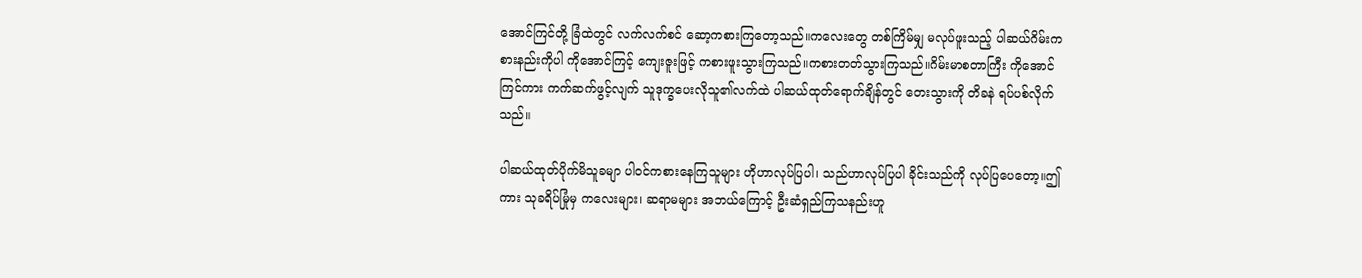အောင်ကြင်တို့ ခြံထဲတွင် လက်လက်စင် ဆော့ကစားကြတော့သည်။ကလေးတွေ တစ်ကြိမ်မျှ မလုပ်ဖူးသည့် ပါဆယ်ဂိမ်းကစားနည်းကိုပါ ကိုအောင်ကြင့် ကျေးဇူးဖြင့် ကစားဖူးသွားကြသည်။ကစားတတ်သွားကြသည်။ဂိမ်းမာစတာကြီး ကိုအောင်ကြင်ကား ကက်ဆက်ဖွင့်လျက် သူဒုက္ခပေးလိုသူ၏လက်ထဲ ပါဆယ်ထုတ်ရောက်ချိန်တွင် တေးသွားကို တိခနဲ ရပ်ပစ်လိုက်သည်။

ပါဆယ်ထုတ်ပိုက်မိသူခမျာ ပါဝင်ကစားနေကြသူများ ဟိုဟာလုပ်ပြပါ၊ သည်ဟာလုပ်ပြပါ ခိုင်းသည်ကို လုပ်ပြပေတော့။ဤကား သုခရိပ်မြုံမှ ကလေးများ၊ ဆရာမများ အဘယ်ကြောင့် ဦးဆံရှည်ကြသနည်းဟူ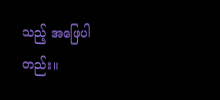သည့် အဖြေပါတည်း။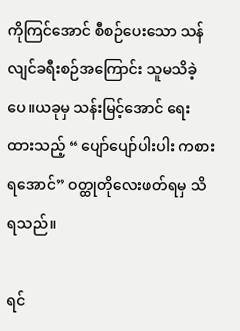ကိုကြင်အောင် စီစဉ်ပေးသော သန်လျင်ခရီးစဉ်အကြောင်း သူမသိခဲ့ပေ။ယခုမှ သန်းမြင့်အောင် ရေးထားသည့် “ ပျော်ပျော်ပါးပါး ကစားရအောင်” ဝတ္ထုတိုလေးဖတ်ရမှ သိရသည်။

ရင်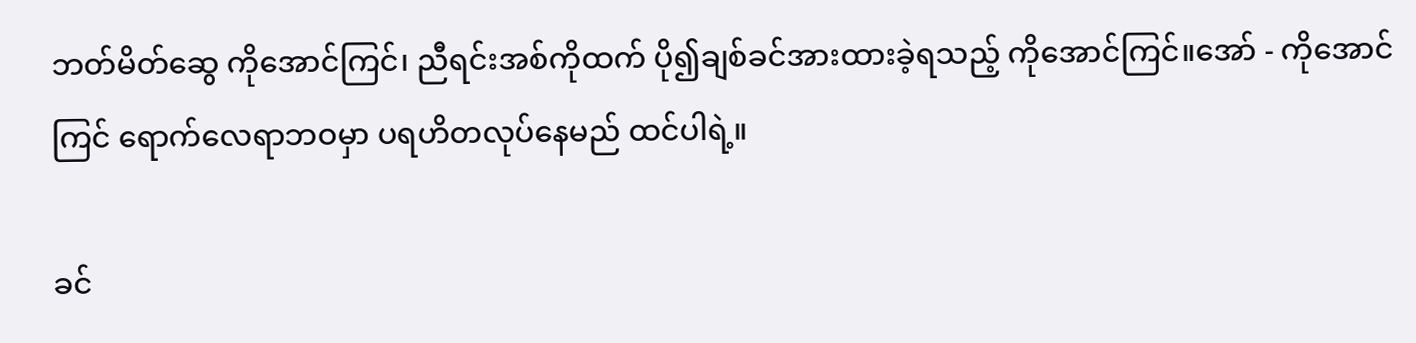ဘတ်မိတ်ဆွေ ကိုအောင်ကြင်၊ ညီရင်းအစ်ကိုထက် ပို၍ချစ်ခင်အားထားခဲ့ရသည့် ကိုအောင်ကြင်။အော် - ကိုအောင်ကြင် ရောက်လေရာဘဝမှာ ပရဟိတလုပ်နေမည် ထင်ပါရဲ့။

ခင်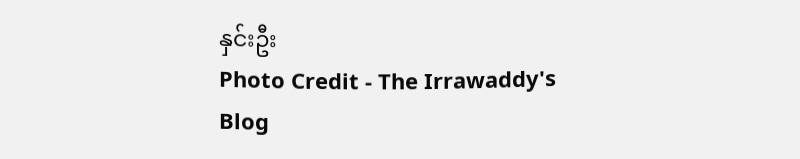နှင်းဦး
Photo Credit - The Irrawaddy's Blog